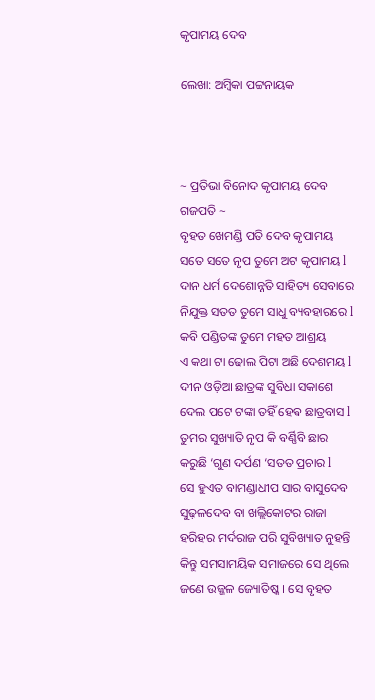କୃପାମୟ ଦେବ

ଲେଖା: ଅମ୍ବିକା ପଟ୍ଟନାୟକ



~ ପ୍ରତିଭା ବିନୋଦ କୃପାମୟ ଦେବ ଗଜପତି ~
ବୃହତ ଖେମଣ୍ଡି ପତି ଦେବ କୃପାମୟ
ସତେ ସତେ ନୃପ ତୁମେ ଅଟ କୃପାମୟ l
ଦାନ ଧର୍ମ ଦେଶୋନ୍ନତି ସାହିତ୍ୟ ସେବାରେ
ନିଯୁକ୍ତ ସତତ ତୁମେ ସାଧୁ ବ୍ୟବହାରରେ l
କବି ପଣ୍ଡିତଙ୍କ ତୁମେ ମହତ ଆଶ୍ରୟ
ଏ କଥା ଟା ଢୋଲ ପିଟା ଅଛି ଦେଶମୟ l
ଦୀନ ଓଡ଼ିଆ ଛାତ୍ରଙ୍କ ସୁବିଧା ସକାଶେ
ଦେଲ ପଟେ ଟଙ୍କା ତହିଁ ହେଵ ଛାତ୍ରବାସ l
ତୁମର ସୁଖ୍ୟାତି ନୃପ କି ବର୍ଣ୍ଣିବି ଛାର
କରୁଛି ‘ଗୁଣ ଦର୍ପଣ ‘ସତତ ପ୍ରଚାର l
ସେ ହୁଏତ ବାମଣ୍ଡାଧୀପ ସାର ବାସୁଦେବ ସୁଢ଼ଳଦେବ ବା ଖଲ୍ଲିକୋଟର ରାଜା ହରିହର ମର୍ଦରାଜ ପରି ସୁବିଖ୍ୟାତ ନୁହନ୍ତି କିନ୍ତୁ ସମସାମୟିକ ସମାଜରେ ସେ ଥିଲେ ଜଣେ ଉଜ୍ଜଳ ଜ୍ୟୋତିଷ୍କ । ସେ ବୃହତ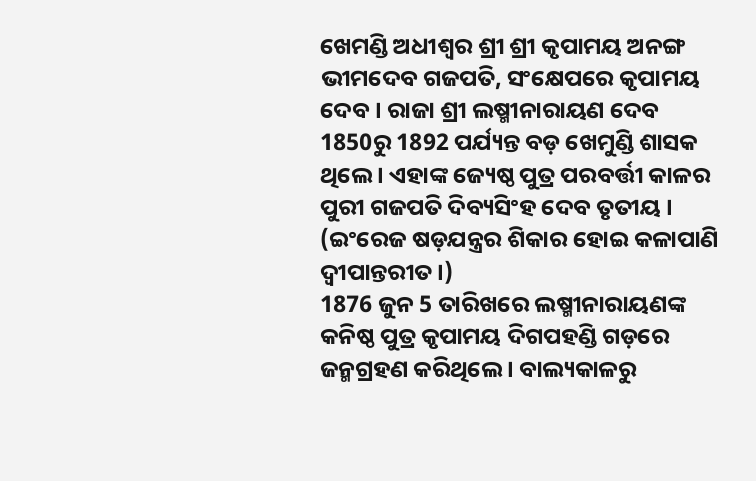ଖେମଣ୍ଡି ଅଧୀଶ୍ଵର ଶ୍ରୀ ଶ୍ରୀ କୃପାମୟ ଅନଙ୍ଗ ଭୀମଦେବ ଗଜପତି, ସଂକ୍ଷେପରେ କୃପାମୟ ଦେବ । ରାଜା ଶ୍ରୀ ଲଷ୍ମୀନାରାୟଣ ଦେବ 1850ରୁ 1892 ପର୍ଯ୍ୟନ୍ତ ବଡ଼ ଖେମୁଣ୍ଡି ଶାସକ ଥିଲେ । ଏହାଙ୍କ ଜ୍ୟେଷ୍ଠ ପୁତ୍ର ପରବର୍ତ୍ତୀ କାଳର ପୁରୀ ଗଜପତି ଦିବ୍ୟସିଂହ ଦେବ ତୃତୀୟ । (ଇଂରେଜ ଷଡ଼ଯନ୍ତ୍ରର ଶିକାର ହୋଇ କଳାପାଣି ଦ୍ବୀପାନ୍ତରୀତ ।)
1876 ଜୁନ 5 ତାରିଖରେ ଲଷ୍ମୀନାରାୟଣଙ୍କ କନିଷ୍ଠ ପୁତ୍ର କୃପାମୟ ଦିଗପହଣ୍ଡି ଗଡ଼ରେ ଜନ୍ମଗ୍ରହଣ କରିଥିଲେ । ବାଲ୍ୟକାଳରୁ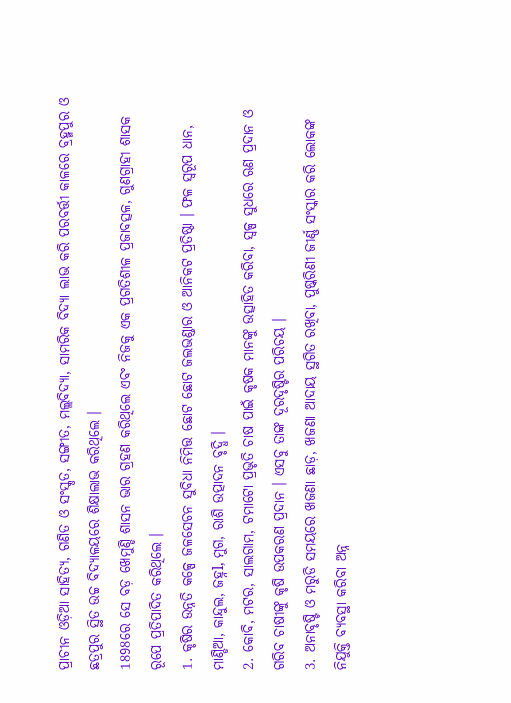ପ୍ରାଚୀନ ଓଡ଼ିଆ ସାହିତ୍ୟ, ଗଣିତ ଓ ସଂସ୍କୃତ, ସଙ୍ଗୀତ, ମଲ୍ଲବିଦ୍ୟା, ସାମରିକ ବିଦ୍ୟା ଲାଭ କରି ପରବର୍ତ୍ତୀ କାଳରେ ବ୍ରହ୍ମପୁର ଓ ଛତ୍ରପୁର ସ୍ଥିତ ଉଚ୍ଚ ବିଦ୍ୟାଳୟରେ ଶିକ୍ଷାଲାଭ କରିଥିଲେ ।
1898ରେ ସେ ବଡ଼ ଖେମୁଣ୍ଡି ଶାସନ ଭାର ଗ୍ରହଣ କରିଥିଲେ ଏବଂ ନିଜକୁ ଏକ ପ୍ରଗତିଶୀଳ ପ୍ରଜାବତ୍ସଳ, ଗୁଣଗ୍ରାହୀ ଶାସକ ରୂପେ ପ୍ରତିପାଦିତ କରିଥିଲେ ।
1. କୃଷିର ଉନ୍ନତି କଳ୍ପେ ଜଳସେଚନ ସୁବିଧା ନିମିତ୍ତ ଛୋଟ ଛୋଟ ଜଲଭଣ୍ଡାର ଓ ଆନିକଟ ପ୍ରତିଷ୍ଠା । ଫଳ ସ୍ୱରୂପ ଧାନ, ମାଣ୍ଡିଆ, କାନ୍ଦୁଲ, ଜହ୍ନl, ମୁଗ, ରାଶି ଉତ୍ପାଦନ ବୃଦ୍ଧି ।
2. କୋବି, ମଟର, ସାଲଗାମ, ଟମାଟୋ ପ୍ରଭୃତି ଚାଷ ପାଇଁ କୃଷକ ମାନଙ୍କୁ ଉତ୍ସାହିତ କରିବା, ସ୍ୱଳ୍ପ ସୁଧରେ ଋଣ ପ୍ରଦାନ ଓ ଗରିବ ଚାଷୀଙ୍କୁ କୃଷି ଉପକରଣ ପ୍ରଦାନ । ଏସବୁ ତାଙ୍କ ଦୂରଦୃଷ୍ଟିର ପରିଚୟ ।
3. ଅନାବୃଷ୍ଟି ଓ ମରୁଡି ସମୟରେ ଖଜଣା ଛାଡ଼, ଖଜଣା ଆଦାୟ ସ୍ଥଗିତ ରଖିବା, ପୁଷ୍କରିଣୀ ଜୀର୍ଣ୍ଣ ସଂସ୍କାର କରି ଲୋକଙ୍କ ନିଯୁକ୍ତି ବ୍ୟବସ୍ଥା କରିବା ଅନ୍ନ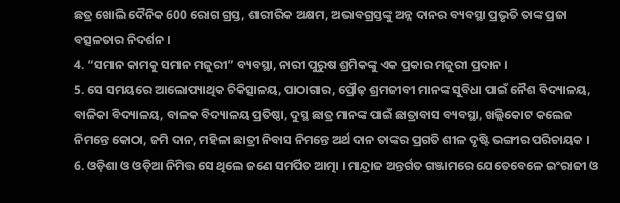ଛତ୍ର ଖୋଲି ଦୈନିକ 600 ରୋଗ ଗ୍ରସ୍ତ, ଶାରୀରିକ ଅକ୍ଷମ, ଅଭାବଗ୍ରସ୍ତଙ୍କୁ ଅନ୍ନ ଦାନର ବ୍ୟବସ୍ଥା ପ୍ରଭୃତି ତାଙ୍କ ପ୍ରଜା ବତ୍ସଳତାର ନିଦର୍ଶନ ।
4. “ସମାନ କାମକୁ ସମାନ ମଜୁରୀ” ବ୍ୟବସ୍ଥା, ନାରୀ ପୁରୁଷ ଶ୍ରମିକଙ୍କୁ ଏକ ପ୍ରକାର ମଜୁରୀ ପ୍ରଦାନ ।
5. ସେ ସମୟରେ ଆଲୋପ୍ୟାଥିକ ଚିକିତ୍ସାଳୟ, ପାଠାଗାର, ପ୍ରୌଢ଼ ଶ୍ରମଜୀବୀ ମାନଙ୍କ ସୁବିଧା ପାଇଁ ନୈଶ ବିଦ୍ୟାଳୟ, ବାଳିକା ବିଦ୍ୟାଳୟ, ବାଳକ ବିଦ୍ୟାଳୟ ପ୍ରତିଷ୍ଠା, ଦୁସ୍ଥ ଛାତ୍ର ମାନଙ୍କ ପାଇଁ ଛାତ୍ରାବାସ ବ୍ୟବସ୍ଥା, ଖଲ୍ଲିକୋଟ କଲେଜ ନିମନ୍ତେ କୋଠା, ଜମି ଦାନ, ମହିଳା ଛାତ୍ରୀ ନିବାସ ନିମନ୍ତେ ଅର୍ଥ ଦାନ ତାଙ୍କର ପ୍ରଗତି ଶୀଳ ଦୃଷ୍ଟି ଭଙ୍ଗୀର ପରିଚାୟକ ।
6. ଓଡ଼ିଶା ଓ ଓଡ଼ିଆ ନିମିତ୍ତ ସେ ଥିଲେ ଜଣେ ସମର୍ପିତ ଆତ୍ମା । ମାନ୍ଦ୍ରାଜ ଅନ୍ତର୍ଗତ ଗଞ୍ଜାମରେ ଯେତେବେଳେ ଇଂରାଜୀ ଓ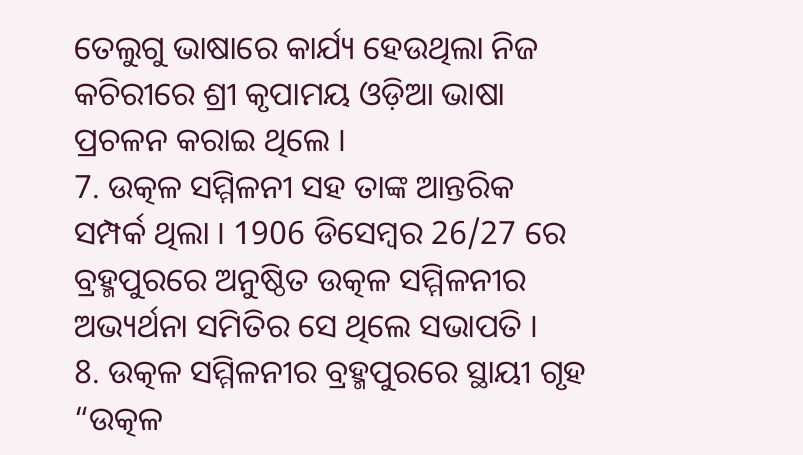ତେଲୁଗୁ ଭାଷାରେ କାର୍ଯ୍ୟ ହେଉଥିଲା ନିଜ କଚିରୀରେ ଶ୍ରୀ କୃପାମୟ ଓଡ଼ିଆ ଭାଷା ପ୍ରଚଳନ କରାଇ ଥିଲେ ।
7. ଉତ୍କଳ ସମ୍ମିଳନୀ ସହ ତାଙ୍କ ଆନ୍ତରିକ ସମ୍ପର୍କ ଥିଲା । 1906 ଡିସେମ୍ବର 26/27 ରେ ବ୍ରହ୍ମପୁରରେ ଅନୁଷ୍ଠିତ ଉତ୍କଳ ସମ୍ମିଳନୀର ଅଭ୍ୟର୍ଥନା ସମିତିର ସେ ଥିଲେ ସଭାପତି ।
8. ଉତ୍କଳ ସମ୍ମିଳନୀର ବ୍ରହ୍ମପୁରରେ ସ୍ଥାୟୀ ଗୃହ “ଉତ୍କଳ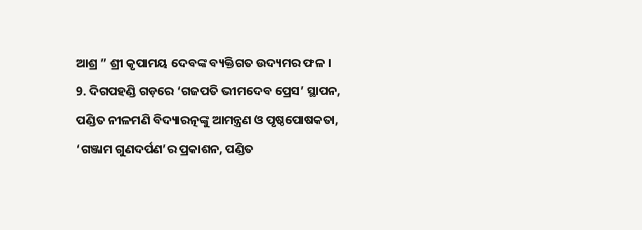ଆଶ୍ର ” ଶ୍ରୀ କୃପାମୟ ଦେବଙ୍କ ବ୍ୟକ୍ତିଗତ ଉଦ୍ୟମର ଫଳ ।
9. ଦିଗପହଣ୍ଡି ଗଡ଼ରେ ‘ଗଜପତି ଭୀମଦେବ ପ୍ରେସ’ ସ୍ଥାପନ, ପଣ୍ଡିତ ନୀଳମଣି ବିଦ୍ୟାରତ୍ନଙ୍କୁ ଆମନ୍ତ୍ରଣ ଓ ପୃଷ୍ଠପୋଷକତା, ‘ଗଞ୍ଜାମ ଗୁଣଦର୍ପଣ’ର ପ୍ରକାଶନ, ପଣ୍ଡିତ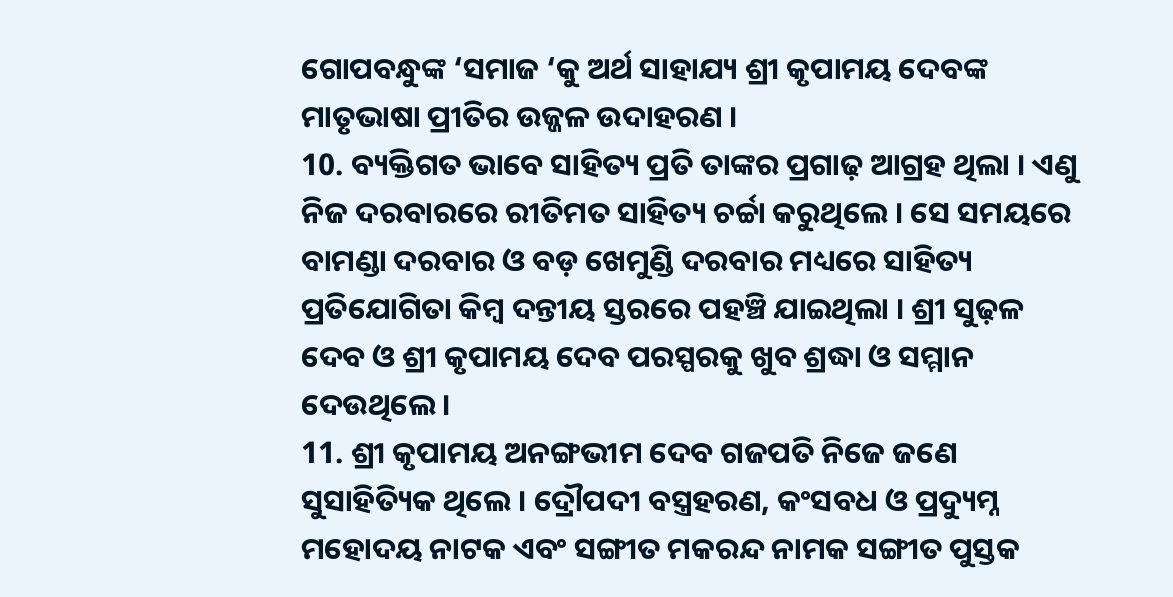ଗୋପବନ୍ଧୁଙ୍କ ‘ସମାଜ ‘କୁ ଅର୍ଥ ସାହାଯ୍ୟ ଶ୍ରୀ କୃପାମୟ ଦେବଙ୍କ ମାତୃଭାଷା ପ୍ରୀତିର ଉଜ୍ଜଳ ଉଦାହରଣ ।
10. ବ୍ୟକ୍ତିଗତ ଭାବେ ସାହିତ୍ୟ ପ୍ରତି ତାଙ୍କର ପ୍ରଗାଢ଼ ଆଗ୍ରହ ଥିଲା । ଏଣୁ ନିଜ ଦରବାରରେ ରୀତିମତ ସାହିତ୍ୟ ଚର୍ଚ୍ଚା କରୁଥିଲେ । ସେ ସମୟରେ ବାମଣ୍ଡା ଦରବାର ଓ ବଡ଼ ଖେମୁଣ୍ଡି ଦରବାର ମଧ୍ୟରେ ସାହିତ୍ୟ ପ୍ରତିଯୋଗିତା କିମ୍ବ ଦନ୍ତୀୟ ସ୍ତରରେ ପହଞ୍ଚି ଯାଇଥିଲା । ଶ୍ରୀ ସୁଢ଼ଳ ଦେବ ଓ ଶ୍ରୀ କୃପାମୟ ଦେବ ପରସ୍ପରକୁ ଖୁବ ଶ୍ରଦ୍ଧା ଓ ସମ୍ମାନ ଦେଉଥିଲେ ।
11. ଶ୍ରୀ କୃପାମୟ ଅନଙ୍ଗଭୀମ ଦେବ ଗଜପତି ନିଜେ ଜଣେ ସୁସାହିତ୍ୟିକ ଥିଲେ । ଦ୍ରୌପଦୀ ବସ୍ତ୍ରହରଣ, କଂସବଧ ଓ ପ୍ରଦ୍ୟୁମ୍ନ ମହୋଦୟ ନାଟକ ଏବଂ ସଙ୍ଗୀତ ମକରନ୍ଦ ନାମକ ସଙ୍ଗୀତ ପୁସ୍ତକ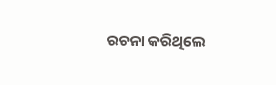ରଚନା କରିଥିଲେ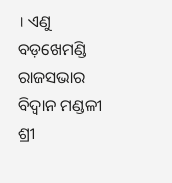। ଏଣୁ ବଡ଼ଖେମଣ୍ଡି ରାଜସଭାର ବିଦ୍ୱାନ ମଣ୍ଡଳୀ ଶ୍ରୀ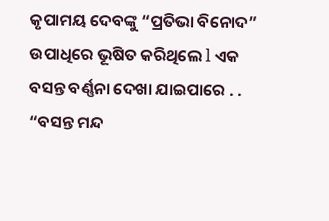କୃପାମୟ ଦେବଙ୍କୁ “ପ୍ରତିଭା ବିନୋଦ” ଉପାଧିରେ ଭୂଷିତ କରିଥିଲେ l ଏକ ବସନ୍ତ ବର୍ଣ୍ଣନା ଦେଖା ଯାଇପାରେ . .
“ବସନ୍ତ ମନ୍ଦ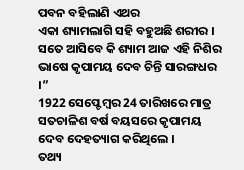ପବନ ବହିଲାଣି ଏଥର
ଏକା ଶ୍ୟାମଲାଗି ସହି ବହୁଅଛି ଶରୀର ।
ସତେ ଆସିବେ କି ଶ୍ୟାମ ଆଜ ଏହି ନିଶିର
ଭାଷେ କୃପାମୟ ଦେବ ଚିନ୍ତି ସାରଙ୍ଗଧର ।”
1922 ସେପ୍ଟେମ୍ବର 24 ତାରିଖରେ ମାତ୍ର ସତଚାଳିଶ ବର୍ଷ ବୟସରେ କୃପାମୟ ଦେବ ଦେହତ୍ୟାଗ କରିଥିଲେ ।
ତଥ୍ୟ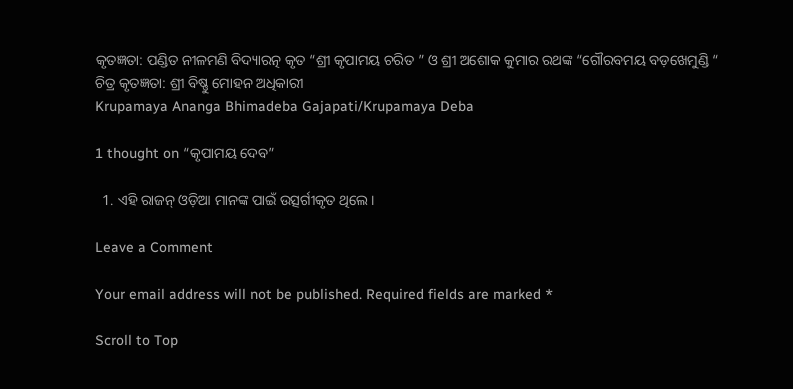କୃତଜ୍ଞତା: ପଣ୍ଡିତ ନୀଳମଣି ବିଦ୍ୟାରତ୍ନ କୃତ “ଶ୍ରୀ କୃପାମୟ ଚରିତ ” ଓ ଶ୍ରୀ ଅଶୋକ କୁମାର ରଥଙ୍କ “ଗୌରବମୟ ବଡ଼ଖେମୁଣ୍ଡି “
ଚିତ୍ର କୃତଜ୍ଞତା: ଶ୍ରୀ ବିଷ୍ଣୁ ମୋହନ ଅଧିକାରୀ
Krupamaya Ananga Bhimadeba Gajapati/Krupamaya Deba

1 thought on “କୃପାମୟ ଦେବ”

  1. ଏହି ରାଜନ୍ ଓଡ଼ିଆ ମାନଙ୍କ ପାଇଁ ଉତ୍ସର୍ଗୀକୃତ ଥିଲେ।

Leave a Comment

Your email address will not be published. Required fields are marked *

Scroll to Top